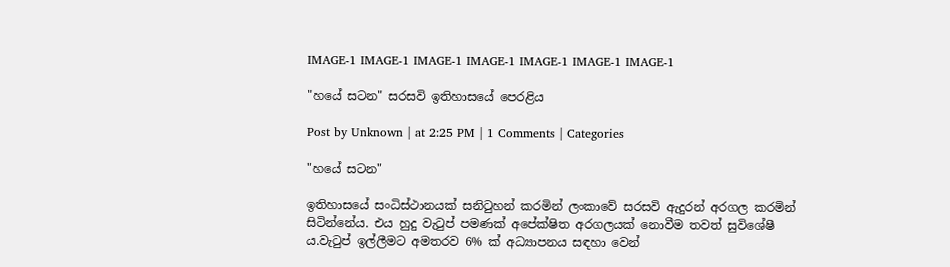IMAGE-1 IMAGE-1 IMAGE-1 IMAGE-1 IMAGE-1 IMAGE-1 IMAGE-1

"හයේ සටන" සරසවි ඉතිහාසයේ පෙරළිය

Post by Unknown | at 2:25 PM | 1 Comments | Categories

"හයේ සටන"

ඉතිහාසයේ සංධිස්ථානයක් සනි‍ටුහන් කරමින් ලංකාවේ සරසවි ඇදුරන් අරගල කරමින් සිටින්නේය. එය හුදු වැ‍ටුප් පමණක් අපේක්ෂිත අරගලයක් නොවීම තවත් සුවිශේෂී ය.වැ‍ටුප් ඉල්ලීමට අමතරව 6% ක් අධ්‍යාපනය සඳහා වෙන්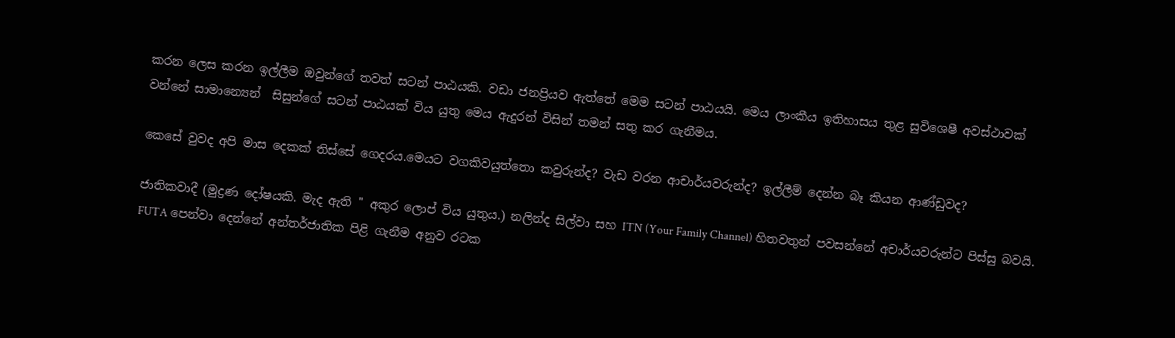කරන ලෙස කරන ඉල්ලීම ඔවුන්ගේ තවත් සටන් පාඨයකි. වඩා ජනප්‍රියව ඇත්තේ මෙම සටන් පාඨයයි. මෙය ලාංකීය ඉතිහාසය තුළ සුවිශෙෂී අවස්ථාවක් වන්නේ සාමාන්‍යෙන්  සිසුන්ගේ සටන් පාඨයක් විය යුතු මෙය ඇදුරන් විසින් තමන් සතු කර ගැනීමය.

කෙසේ වුවද අපි මාස දෙකක් තිස්සේ ගෙදරය.මෙයට වගකිවයුත්තො කවුරුන්ද? වැඩ වරන ආචාර්යවරුන්ද? ඉල්ලීම් දෙන්න බෑ කියන ආණ්ඩුවද?

ජාතිකවාදී (මුද්‍රණ දෝෂයකි. මැද ඇති '' අකුර ලොප් විය යුතුය.) නලින්ද සිල්වා සහ ITN (Your Family Channel) හිතවතුන් පවසන්නේ අචාර්යවරුන්ට පිස්සු බවයි. FUTA පෙන්වා දෙන්නේ අන්තර්ජාතික පිළි ගැනීම අනුව රටක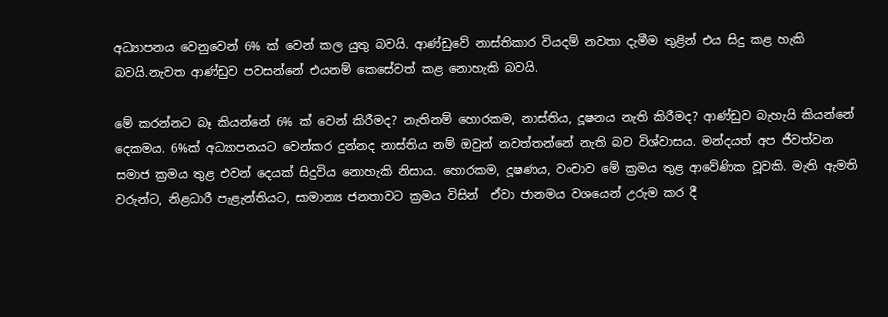අධ්‍යාපනය වෙනුවෙන් 6% ක් වෙන් කල යුතු බවයි. ආණ්ඩුවේ නාස්තිකාර වියදම් නවතා දැමීම තුළින් එය සිදු කළ හැකි බවයි.නැවත ආණ්ඩුව පවසන්නේ එයනම් කෙසේවත් කළ නොහැකි බවයි.

මේ කරන්නට බෑ කියන්නේ 6% ක් වෙන් කිරීමද? නැතිනම් හොරකම, නාස්තිය, දූෂනය නැති කිරීමද? ආණ්ඩුව බැහැයි කියන්නේ දෙකමය. 6%ක් අධ්‍යාපනයට වෙන්කර දුන්නද නාස්තිය නම් ඔවුන් නවත්තන්නේ නැති බව විශ්වාසය. මන්දයත් අප ජීවත්වන සමාජ ක්‍රමය තුළ එවන් දෙයක් සිදුවිය නොහැකි නිසාය. හොරකම, දූෂණය, වංචාව මේ ක්‍රමය තුළ ආවේණික වූවකි. මැති ඇමති වරුන්ට, නිළධාරී පැළැන්තියට, සාමාන්‍ය ජනතාවට ක්‍රමය විසින්  ඒවා ජානමය වශයෙන් උරුම කර දී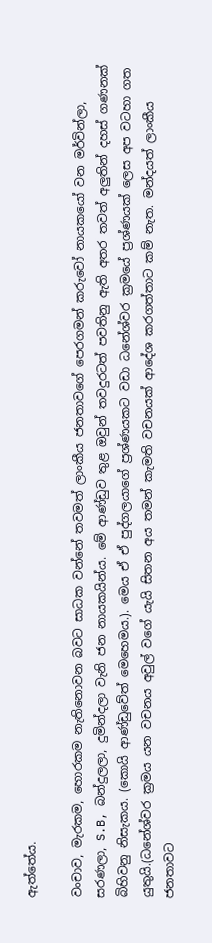ඇත්තේය.

වංචාව, මැරකම, හොරකම නැතිනොවන බවට සාධක වන්නේ තවමත් ලාංකීය ජනතාවගේ පෙරගමන් කරුවෝ නායකයෝ වන මර්වින්ලා, සරණලා, S.B, බන්දුලලා, දුමින්දලා වැනි ජන නායකයින්ය. මේ ආණ්ඩුව තුළ ඔවුන් තවදුරටත් පවතිනු ඇති අතර තවත් අලුතින් දහස් ගණනක් බිහිවනු නිසැකය. (කොයි ආණ්ඩුවේත් මෙහෙමය.). මෙය ඒ ඒ පුද්ගලයාගේ ප්‍රශ්ණයකට වඩා ධනේශ්වර ක්‍රමයේ ප්‍රශ්ණයක් ලෙස අප වටහා ගත යුතුයි.(ධනේශ්වර ක්‍රමය යන වචනය අවුල් වගේ යැයි සිතන අය තමන් කැමති වචනයක් ආදේශ කරගත්තාට කම් නැත. මන්දයත් ලාංකීය ජනතාවට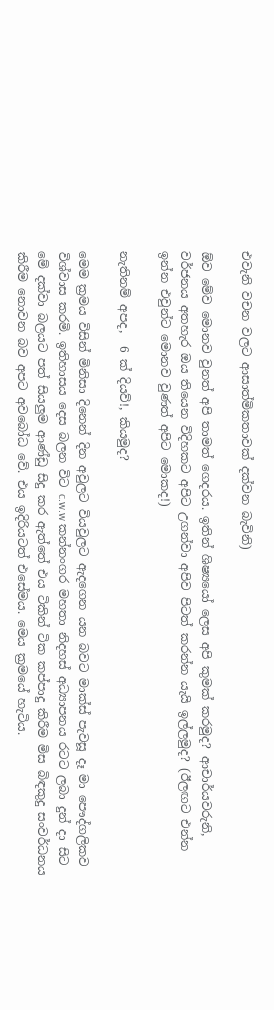එවැනි වචන වලට ආසාත්මිකතාවක් දක්වන බැවිනි)

ඕව මේව මොනව වුනත් අපි තාමත් ගෙදරය. ඉතින් ශිෂ්‍යයෝ ලෙස අපි කුමක් කරමුද? ආචාර්යවරුනි, වර්ජනය අතහැර ඔය තියෙන විදිහකට අපිට උගන්වා අපිව පිටත් කරන්න යැයි ඉල්ලමුද? (ඊලඟට එන්න ඉන්න එවුන්ට මොනව වුණත් අපිට මොකද!)

නැතිනම් අපද,  6 ක් දියව්!, කියමුද?

මෙම ක්‍රමය විසින් මිනිසා දිනෙන් දින අවුලට වියවුලට ඇදගෙන යන බවට මාක්ස් පැවසූ දෑ මා පෞද්ගලිකව විශ්වාස කරමි. ඉතිහාසය දෙස බලන විට c.w.w කන්නංගර මහතා නිදහස් අධ්‍යාපනය රටට ලබා දුන් දා සිට මේ දක්වා බලයට පත් සියලුම ආණ්ඩු සිදු කර ඇත්තේ එය ටිකින් ටික කප්පාදු කිරීම මිස බිඳකුදු සංවර්ධනය කිරීම නොවන බව අපට අවබෝධ වේ. එය ඉදිරියටත් එසේමය. මෙය ක්‍රමයේ හැටිය.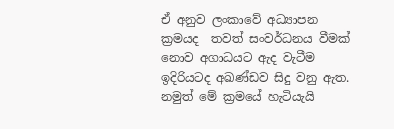ඒ අනුව ලංකාවේ අධ්‍යාපන ක්‍රමයද  තවත් සංවර්ධනය වීමක් නොව අගාධයට ඇද වැටීම ඉදිරියටද අඛණ්ඩව සිදු වනු ඇත. නමුත් මේ ක්‍රමයේ හැටියැයි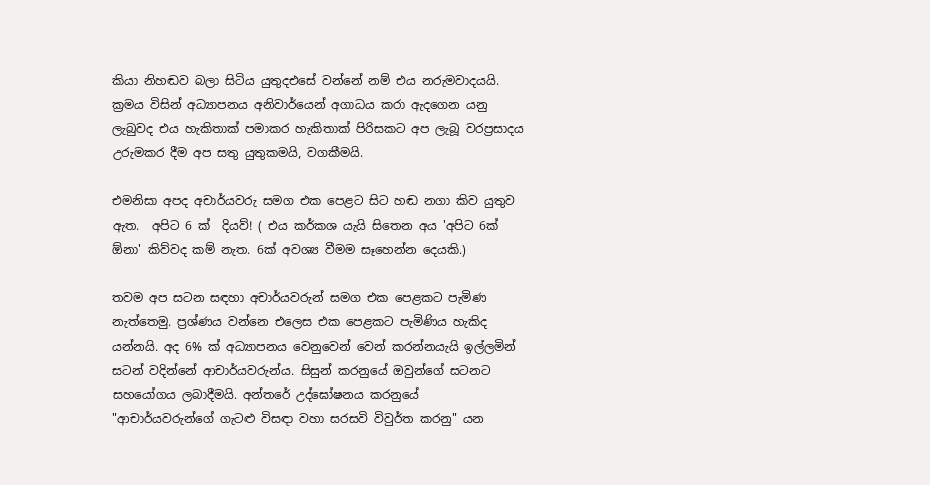කියා නිහඬව බලා සිටිය යුතුදඑසේ වන්නේ නම් එය නරුමවාදයයි. ක්‍රමය විසින් අධ්‍යාපනය අනිවාර්යෙන් අගාධය කරා ඇදගෙන යනු ලැබුවද එය හැකිතාක් පමාකර හැකිතාක් පිරිසකට අප ලැබූ වරප්‍රසාදය උරුමකර දීම අප සතු යුතුකමයි, වගකීමයි.

එමනිසා අපද අචාර්යවරු සමග එක පෙළට සිට හඬ නගා කිව යුතුව ඇත.  අපිට 6 ක්  දියව්! ( එය කර්කශ යැයි සිතෙන අය 'අපිට 6ක් ඕනා' කිව්වද කම් නැත. 6ක් අවශ්‍ය වීමම සෑහෙන්න දෙයකි.)

තවම අප සටන සඳහා අචාර්යවරුන් සමග එක පෙළකට පැමිණ නැත්තෙමු. ප්‍රශ්ණය වන්නෙ එලෙස එක පෙළකට පැමිණිය හැකිද යන්නයි. අද 6% ක් අධ්‍යාපනය වෙනුවෙන් වෙන් කරන්නයැයි ඉල්ලමින් සටන් වදින්නේ ආචාර්යවරුන්ය. සිසුන් කරනුයේ ඔවුන්ගේ සටනට සහයෝගය ලබාදීමයි. අන්තරේ උද්ඝෝෂනය කරනුයේ "ආචාර්යවරුන්ගේ ගැටළු විසඳා වහා සරසවි විවුර්ත කරනු" යන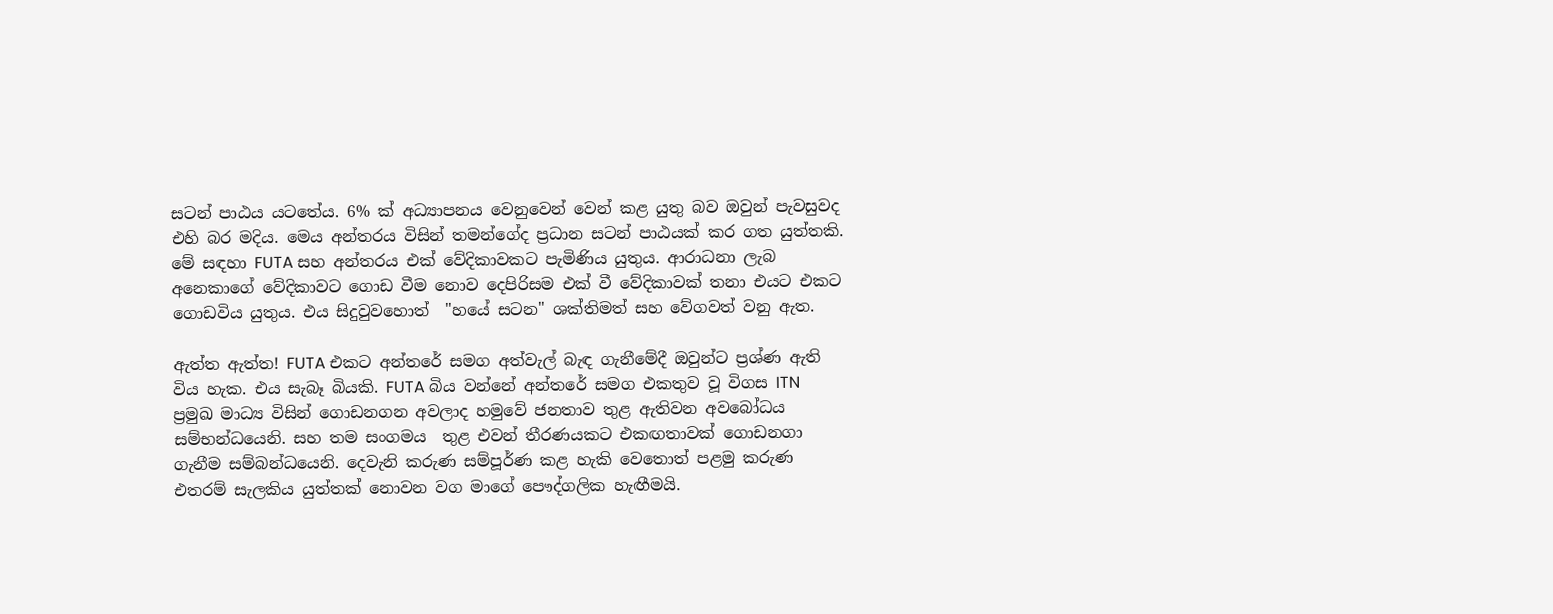සටන් පාඨය යටතේය. 6% ක් අධ්‍යාපනය වෙනුවෙන් වෙන් කළ යුතු බව ඔවුන් පැවසුවද එහි බර මදිය. මෙය අන්තරය විසින් තමන්ගේද ප්‍රධාන සටන් පාඨයක් කර ගත යුත්තකි. මේ සඳහා FUTA සහ අන්තරය එක් වේදිකාවකට පැමිණිය යුතුය. ආරාධනා ලැබ අනෙකාගේ වේදිකාවට ගොඩ වීම නොව දෙපිරිසම එක් වී වේදිකාවක් තනා එයට එකට ගොඩවිය යුතුය. එය සිදුවුවහොත්  "හයේ සටන" ශක්තිමත් සහ වේගවත් වනු ඇත.

ඇත්ත ඇත්ත! FUTA එකට අන්තරේ සමග අත්වැල් බැඳ ගැනීමේදී ඔවුන්ට ප්‍රශ්ණ ඇති විය හැක. එය සැබෑ බියකි. FUTA බිය වන්නේ අන්තරේ සමග එකතුව වූ විගස ITN  ප්‍රමුඛ මාධ්‍ය විසින් ගොඩනගන අවලාද හමුවේ ජනතාව තුළ ඇතිවන අවබෝධය සම්භන්ධයෙනි. සහ තම සංගමය  තුළ එවන් තීරණයකට එකඟතාවක් ගොඩනගා ගැනීම සම්බන්ධයෙනි. දෙවැනි කරුණ සම්පූර්ණ කළ හැකි වෙතොත් පළමු කරුණ එතරම් සැලකිය යුත්තක් නොවන වග මාගේ පෞද්ගලික හැඟීමයි.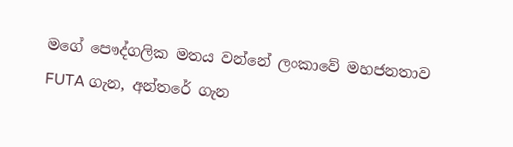මගේ පෞද්ගලික මතය වන්නේ ලංකාවේ මහජනතාව FUTA ගැන, අන්තරේ ගැන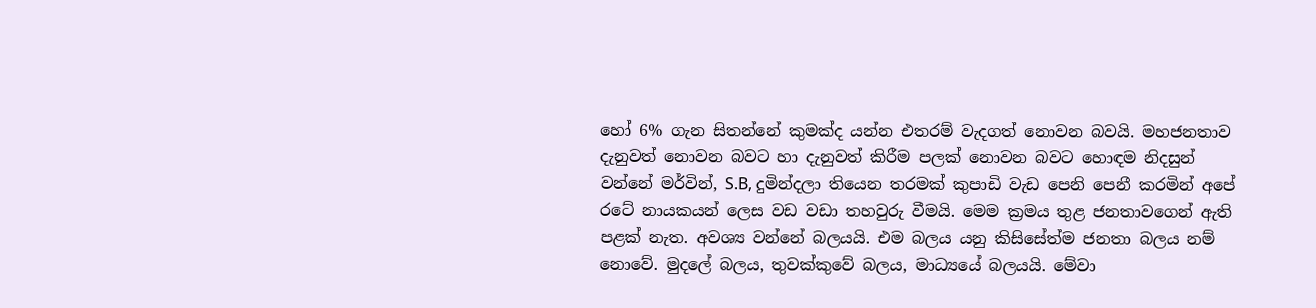හෝ 6% ගැන සිතන්නේ කුමක්ද යන්න එතරම් වැදගත් නොවන බවයි. මහජනතාව දැනුවත් නොවන බවට හා දැනුවත් කිරීම පලක් නොවන බවට හොඳම නිදසුන් වන්නේ මර්වින්, S.B, දුමින්දලා තියෙන තරමක් කුපාඩි වැඩ පෙනි පෙනී කරමින් අපේ රටේ නායකයන් ලෙස වඩ වඩා තහවුරු වීමයි. මෙම ක්‍රමය තුළ ජනතාවගෙන් ඇති පළක් නැත. අවශ්‍ය වන්නේ බලයයි. එම බලය යනු කිසිසේත්ම ජනතා බලය නම් නොවේ. මුදලේ බලය, තුවක්කුවේ බලය, මාධ්‍යයේ බලයයි. මේවා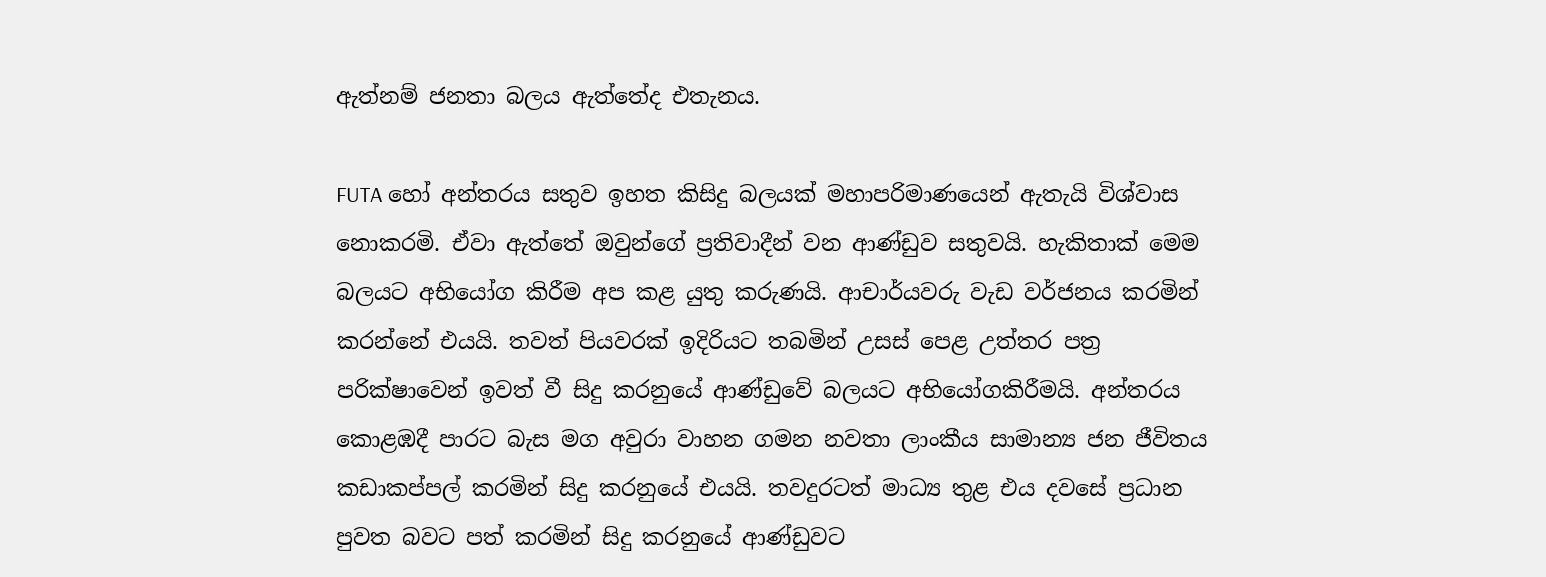ඇත්නම් ජනතා බලය ඇත්තේද එතැනය.

FUTA හෝ අන්තරය සතුව ඉහත කිසිදු බලයක් මහාපරිමාණයෙන් ඇතැයි විශ්වාස නොකරමි. ඒවා ඇත්තේ ඔවුන්ගේ ප්‍රතිවාදීන් වන ආණ්ඩුව සතුවයි. හැකිතාක් මෙම බලයට අභියෝග කිරීම අප කළ යුතු කරුණයි. ආචාර්යවරු වැඩ වර්ජනය කරමින් කරන්නේ එයයි. තවත් පියවරක් ඉදිරියට තබමින් උසස් පෙළ උත්තර පත්‍ර පරික්ෂාවෙන් ඉවත් වී සිදු කරනුයේ ආණ්ඩුවේ බලයට අභියෝගකිරීමයි. අන්තරය කොළඹදී පාරට බැස මග අවුරා වාහන ගමන නවතා ලාංකීය සාමාන්‍ය ජන ජීවිතය කඩාකප්පල් කරමින් සිදු කරනුයේ එයයි. තවදුරටත් මාධ්‍ය තුළ එය දවසේ ප්‍රධාන පුවත බවට පත් කරමින් සිදු කරනුයේ ආණ්ඩුවට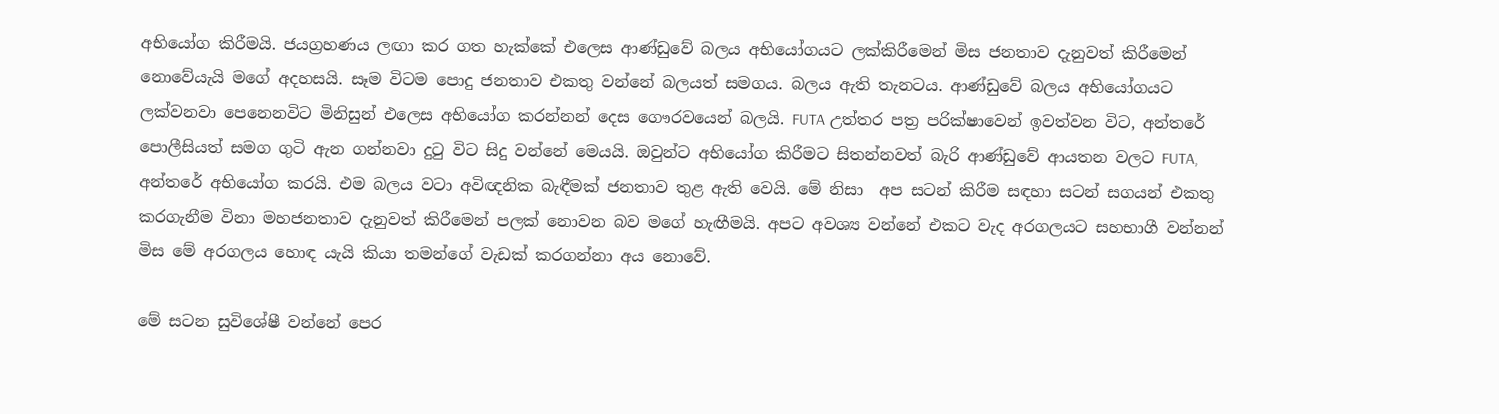අභියෝග කිරීමයි. ජයග්‍රහණය ලඟා කර ගත හැක්කේ එලෙස ආණ්ඩුවේ බලය අභියෝගයට ලක්කිරීමෙන් මිස ජනතාව දැනුවත් කිරීමෙන් නොවේයැයි මගේ අදහසයි. සෑම විටම පොදු ජනතාව එකතු වන්නේ බලයත් සමගය. බලය ඇති තැනටය. ආණ්ඩුවේ බලය අභියෝගයට ලක්වනවා පෙනෙනවිට මිනිසුන් එලෙස අභියෝග කරන්නන් දෙස ගෞරවයෙන් බලයි. FUTA උත්තර පත්‍ර පරික්ෂාවෙන් ඉවත්වන විට, අන්තරේ පොලීසියත් සමග ගුටි ඇන ගන්නවා දු‍ටු විට සිදු වන්නේ මෙයයි. ඔවුන්ට අභියෝග කිරීමට සිතන්නවත් බැරි ආණ්ඩුවේ ආයතන වලට FUTA, අන්තරේ අභියෝග කරයි. එම බලය වටා අවිඥනික බැඳීමක් ජනතාව තුළ ඇති වෙයි. මේ නිසා  අප සටන් කිරීම සඳහා සටන් සගයන් එකතු කරගැනීම විනා මහජනතාව දැනුවත් කිරීමෙන් පලක් නොවන බව මගේ හැඟීමයි. අපට අවශ්‍ය වන්නේ එකට වැද අරගලයට සහභාගී වන්නන් මිස මේ අරගලය හොඳ යැයි කියා තමන්ගේ වැඩක් කරගන්නා අය නොවේ.

මේ සටන සුවිශේෂී වන්නේ පෙර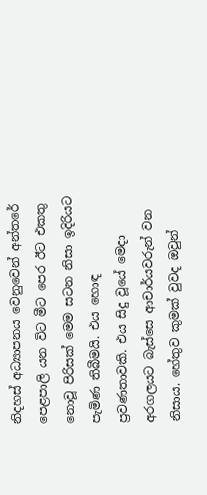නිදහස් අධ්‍යාපනය වෙනුවෙන් අන්තරේ පෙළපාලි යන විට මීට පෙර ඊට එකතු නොවූ පිරිසක් මෙම සටන නිසා ඉදිරියට පැමිණ තිබීමයි. එය හොඳ ප්‍රවණතාවකි. එය සිදු වූයේ මෙදා අරගලයට බැස්සෙ ආචාර්යවරුන් වන නිසාය. හේතුව කුමක් වුවද ඔවුන්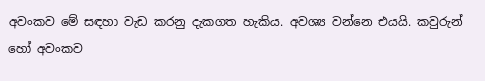අවංකව මේ සඳහා වැඩ කරනු දැකගත හැකිය. අවශ්‍ය වන්නෙ එයයි. කවුරුන් හෝ අවංකව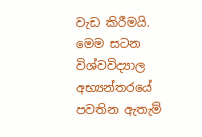වැඩ කිරීමයි. මෙම සටන විශ්වවිද්‍යාල අභ්‍යන්තරයේ පවතින ඇතැම්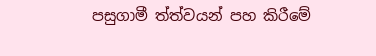පසුගාමී ත්ත්වයන් පහ කිරීමේ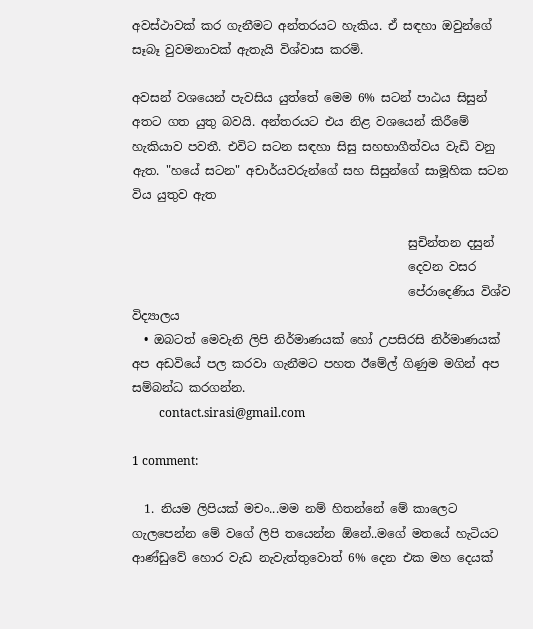අවස්ථාවක් කර ගැනීමට අන්තරයට හැකිය. ඒ සඳහා ඔවුන්ගේ සෑබෑ වුවමනාවක් ඇතැයි විශ්වාස කරමි.

අවසන් වශයෙන් පැවසිය යුත්තේ මෙම 6% සටන් පාඨය සිසුන් අතට ගත යුතු බවයි. අන්තරයට එය නිළ වශයෙන් කිරීමේ හැකියාව පවතී. එවිට සටන සඳහා සිසු සහභාගීත්වය වැඩි වනු ඇත. "හයේ සටන" අචාර්යවරුන්ගේ සහ සිසුන්ගේ සාමූහික සටන විය යුතුව ඇත

                                              සුචින්තන දසුන්
                                              දෙවන වසර
                                              පේරාදෙණිය විශ්ව විද්‍යාලය
  • ඔබටත් මෙවැනි ලිපි නිර්මාණයක් හෝ උපසිරසි නිර්මාණයක් අප අඩවියේ පල කරවා ගැනීමට පහත ඊමේල් ගිණුම මගින් අප සම්බන්ධ කරගන්න.
         contact.sirasi@gmail.com

1 comment:

  1. නියම ලිපියක් මචං...මම නම් හිතන්නේ මේ කාලෙට ගැලපෙන්න මේ වගේ ලිපි තයෙන්න ඕනේ..මගේ මතයේ හැටියට ආණ්ඩුවේ හොර වැඩ නැවැත්තුවොත් 6% දෙන එක මහ දෙයක්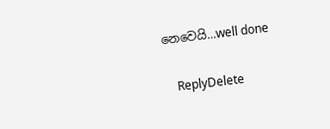නෙවෙයි...well done

    ReplyDelete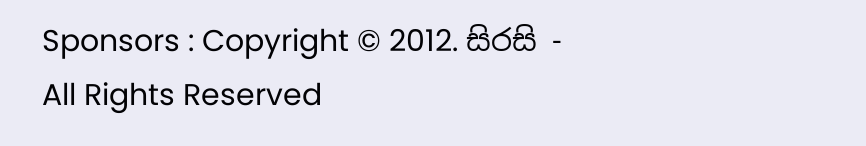Sponsors : Copyright © 2012. සිරසි - All Rights Reserved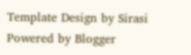Template Design by Sirasi Powered by Blogger